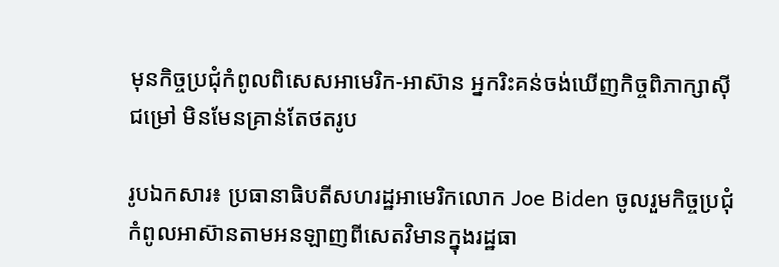មុនកិច្ចប្រជុំកំពូលពិសេសអាមេរិក-អាស៊ាន អ្នករិះគន់ចង់ឃើញកិច្ចពិភាក្សាស៊ីជម្រៅ មិនមែនគ្រាន់តែថតរូប

រូបឯកសារ៖ ប្រធានាធិបតីសហរដ្ឋអាមេរិកលោក Joe Biden ចូលរួមកិច្ចប្រជុំកំពូលអាស៊ានតាមអនឡាញពីសេតវិមានក្នុងរដ្ឋធា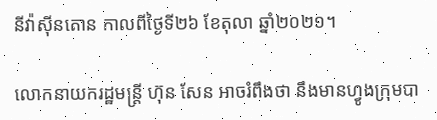នីវ៉ាស៊ីនតោន កាលពីថ្ងៃទី២៦ ខែតុលា ឆ្នាំ២០២១។

លោកនាយករដ្ឋមន្ត្រី ហ៊ុន សែន អាចរំពឹងថា នឹងមានហ្វូងក្រុមបា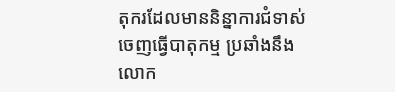តុករដែលមាននិន្នាការជំទាស់ ចេញធ្វើបាតុកម្ម ប្រឆាំងនឹងលោក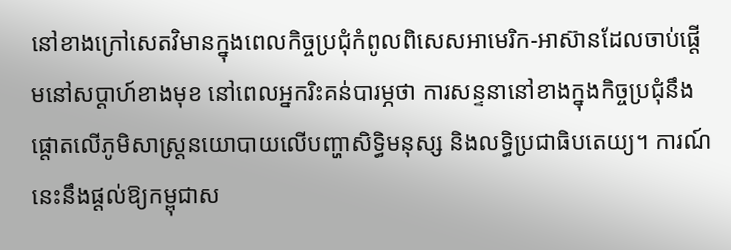នៅខាងក្រៅសេតវិមានក្នុងពេលកិច្ចប្រជុំកំពូលពិសេសអាមេរិក-អាស៊ានដែលចាប់ផ្តើមនៅសប្តាហ៍ខាងមុខ នៅពេលអ្នករិះគន់បារម្ភថា ការសន្ទនានៅខាងក្នុងកិច្ចប្រជុំនឹងផ្តោតលើភូមិសាស្ត្រនយោបាយលើបញ្ហាសិទ្ធិមនុស្ស និងលទ្ធិប្រជាធិបតេយ្យ។ ការណ៍នេះនឹងផ្តល់ឱ្យកម្ពុជាស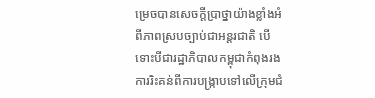ម្រេចបានសេចក្តីប្រាថ្នាយ៉ាងខ្លាំងអំពីភាពស្របច្បាប់ជាអន្តរជាតិ បើទោះបីជារដ្ឋាភិបាលកម្ពុជាកំពុងរងការរិះគន់ពីការបង្រ្កាបទៅលើក្រុមជំ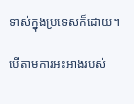ទាស់ក្នុងប្រទេសក៏ដោយ។

បើតាមការអះអាងរបស់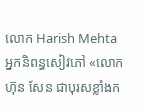លោក Harish Mehta អ្នកនិពន្ធសៀវភៅ «លោក ហ៊ុន សែន ជាបុរសខ្លាំងក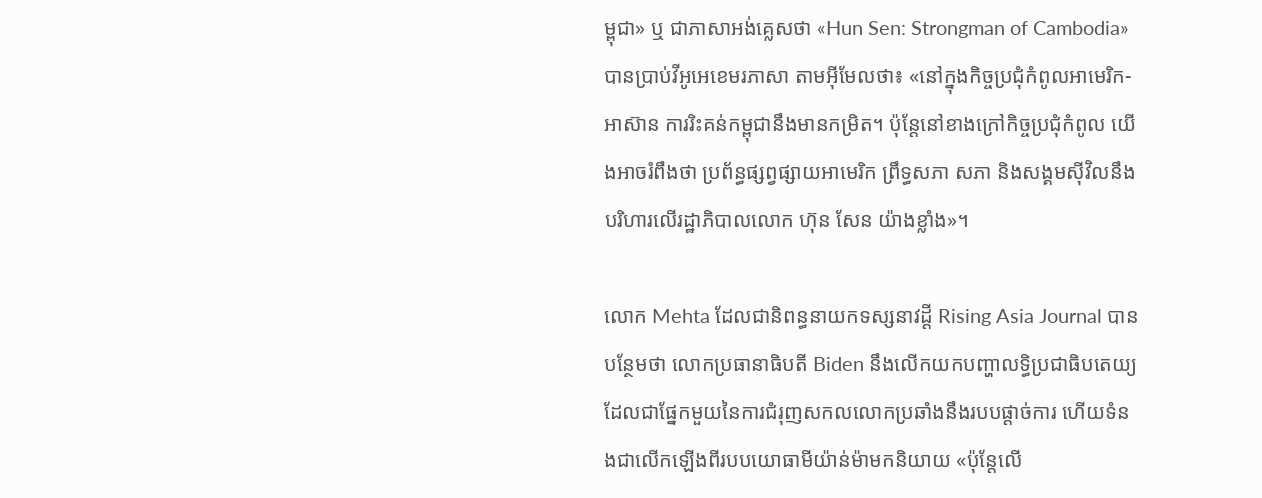ម្ពុជា‍» ឬ ជាភាសាអង់គ្លេសថា «Hun Sen: Strongman of Cambodia» បានប្រាប់វីអូអេខេមរភាសា តាមអ៊ីមែលថា៖ «នៅក្នុងកិច្ចប្រជុំកំពូលអាមេរិក-អាស៊ាន ការរិះគន់កម្ពុជានឹងមានកម្រិត។ ប៉ុន្តែនៅខាងក្រៅកិច្ចប្រជុំកំពូល យើងអាចរំពឹងថា ប្រព័ន្ធផ្សព្វផ្សាយអាមេរិក ព្រឹទ្ធសភា សភា និងសង្គមស៊ីវិលនឹងបរិហារលើរដ្ឋាភិបាលលោក ហ៊ុន សែន យ៉ាងខ្លាំង»។

លោក Mehta ដែលជានិពន្ធនាយកទស្សនាវដ្តី Rising Asia Journal បានបន្ថែមថា លោកប្រធានាធិបតី Biden នឹងលើកយកបញ្ហាលទ្ធិប្រជាធិបតេយ្យ ដែលជាផ្នែកមួយនៃការជំរុញសកលលោកប្រឆាំងនឹងរបបផ្តាច់ការ ហើយទំនងជាលើកឡើងពីរបបយោធាមីយ៉ាន់ម៉ាមកនិយាយ «ប៉ុន្តែលើ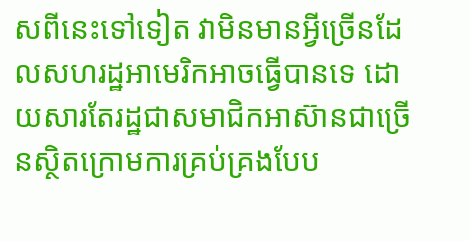សពីនេះទៅទៀត វាមិនមានអ្វីច្រើនដែលសហរដ្ឋអាមេរិកអាចធ្វើបានទេ ដោយសារតែរដ្ឋជាសមាជិកអាស៊ានជាច្រើនស្ថិតក្រោមការគ្រប់គ្រងបែប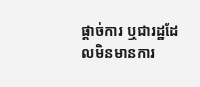ផ្តាច់ការ ឬជារដ្ឋដែលមិនមានការ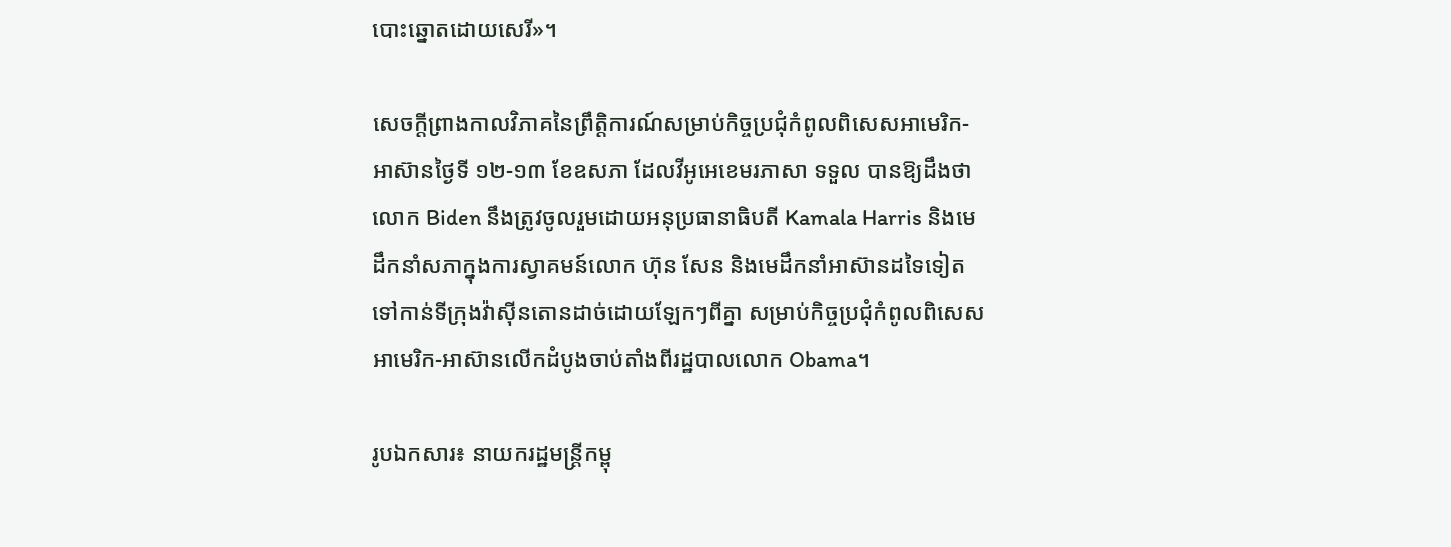បោះឆ្នោតដោយសេរី»។

សេចក្តីព្រាងកាលវិភាគនៃព្រឹត្តិការណ៍សម្រាប់កិច្ចប្រជុំកំពូលពិសេសអាមេរិក-អាស៊ានថ្ងៃទី ១២-១៣ ខែឧសភា ដែលវីអូអេខេមរភាសា ទទួល បានឱ្យដឹងថា លោក Biden នឹងត្រូវចូលរួមដោយអនុប្រធានាធិបតី Kamala Harris និងមេដឹកនាំសភាក្នុងការស្វាគមន៍លោក ហ៊ុន សែន និងមេដឹកនាំអាស៊ានដទៃទៀតទៅកាន់ទីក្រុងវ៉ាស៊ីនតោនដាច់ដោយឡែកៗពីគ្នា សម្រាប់កិច្ចប្រជុំកំពូលពិសេសអាមេរិក-អាស៊ានលើកដំបូងចាប់តាំងពីរដ្ឋបាលលោក Obama។

រូបឯកសារ៖ នាយករដ្ឋមន្ត្រីកម្ពុ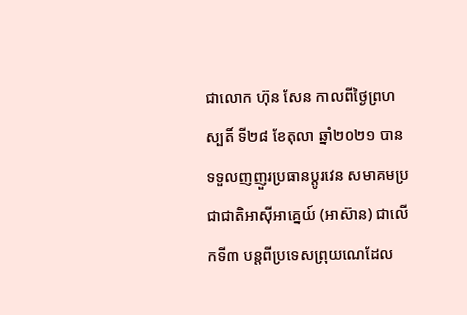ជាលោក ហ៊ុន សែន កាលពីថ្ងៃព្រហស្បតិ៍ ទី២៨ ខែតុលា ឆ្នាំ២០២១ បានទទួលញញួរប្រធានប្តូរវេន សមាគមប្រជាជាតិអាស៊ីអាគ្នេយ៍ (អាស៊ាន) ជាលើកទី៣ បន្តពីប្រទេសព្រុយណេដែល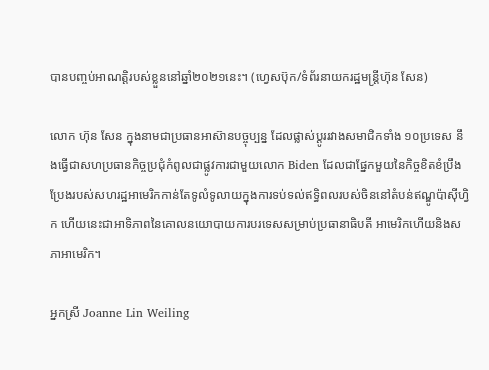បានបញ្ចប់អាណត្តិរបស់ខ្លួននៅឆ្នាំ២០២១នេះ។ (ហ្វេសប៊ុក/ទំព័រនាយករដ្ឋមន្ត្រីហ៊ុន សែន)

លោក ហ៊ុន សែន ក្នុងនាមជាប្រធានអាស៊ានបច្ចុប្បន្ន ដែលផ្លាស់ប្តូររវាងសមាជិកទាំង ១០ប្រទេស នឹងធ្វើជាសហប្រធានកិច្ចប្រជុំកំពូលជាផ្លូវការជាមួយលោក Biden ដែលជាផ្នែកមួយនៃកិច្ចខិតខំប្រឹងប្រែងរបស់សហរដ្ឋអាមេរិកកាន់តែទូលំទូលាយក្នុងការទប់ទល់ឥទ្ធិពលរបស់ចិននៅតំបន់ឥណ្ឌូប៉ាស៊ីហ្វិក ហើយនេះជាអាទិភាពនៃគោលនយោបាយការបរទេសសម្រាប់ប្រធានាធិបតី អាមេរិកហើយនិងសភាអាមេរិក។

អ្នកស្រី Joanne Lin Weiling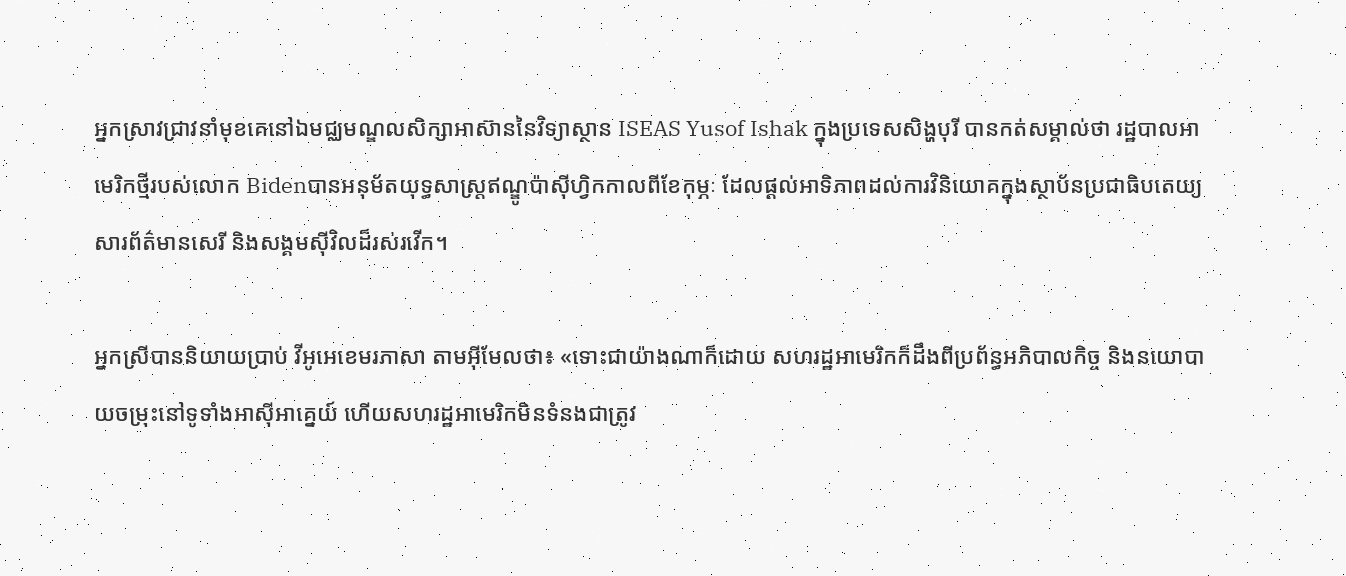អ្នកស្រាវជ្រាវនាំមុខគេនៅឯមជ្ឈមណ្ឌលសិក្សាអាស៊ាននៃវិទ្យាស្ថាន ISEAS Yusof Ishak ក្នុងប្រទេសសិង្ហបុរី បានកត់សម្គាល់ថា រដ្ឋបាលអាមេរិកថ្មីរបស់លោក Bidenបានអនុម័តយុទ្ធសាស្ត្រឥណ្ឌូប៉ាស៊ីហ្វិកកាលពីខែកុម្ភៈ ដែលផ្តល់អាទិភាពដល់ការវិនិយោគក្នុងស្ថាប័នប្រជាធិបតេយ្យ សារព័ត៌មានសេរី និងសង្គមស៊ីវិលដ៏រស់រវើក។

អ្នកស្រីបាននិយាយប្រាប់ វីអូអេខេមរភាសា តាមអ៊ីមែលថា៖ «ទោះជាយ៉ាងណាក៏ដោយ សហរដ្ឋអាមេរិកក៏ដឹងពីប្រព័ន្ធអភិបាលកិច្ច និងនយោបាយចម្រុះនៅទូទាំងអាស៊ីអាគ្នេយ៍ ហើយសហរដ្ឋអាមេរិកមិនទំនងជាត្រូវ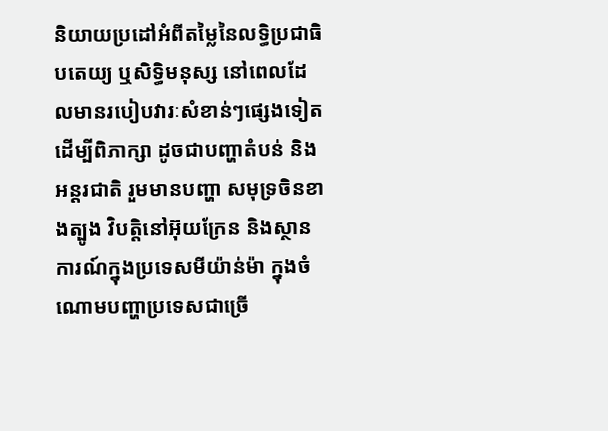និយាយប្រដៅអំពីតម្លៃនៃលទ្ធិប្រជាធិបតេយ្យ ឬសិទ្ធិមនុស្ស នៅពេលដែលមានរបៀបវារៈសំខាន់ៗផ្សេងទៀតដើម្បីពិភាក្សា ដូចជាបញ្ហាតំបន់ និងអន្តរជាតិ រួមមានបញ្ហា សមុទ្រចិនខាងត្បូង វិបត្តិនៅអ៊ុយក្រែន និងស្ថានការណ៍ក្នុងប្រទេសមីយ៉ាន់ម៉ា ក្នុងចំណោមបញ្ហាប្រទេសជាច្រើ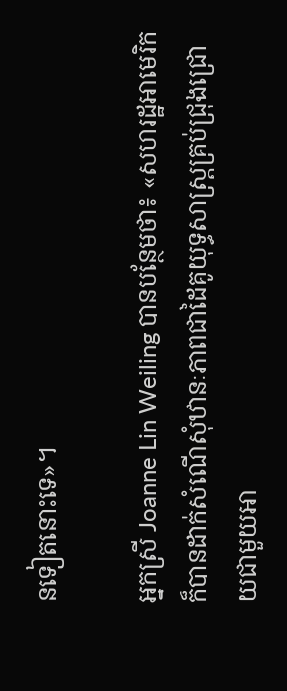នទៀតនោះទេ»។

អ្នកស្រី Joanne Lin Weiling បានបន្ថែមថា៖ «សហរដ្ឋអាមេរិកក៏បានដាក់សំណើសុំឋានៈភាពជាដៃគូយុទ្ធសាស្ត្រគ្រប់ជ្រុងជ្រោយជាមួយអា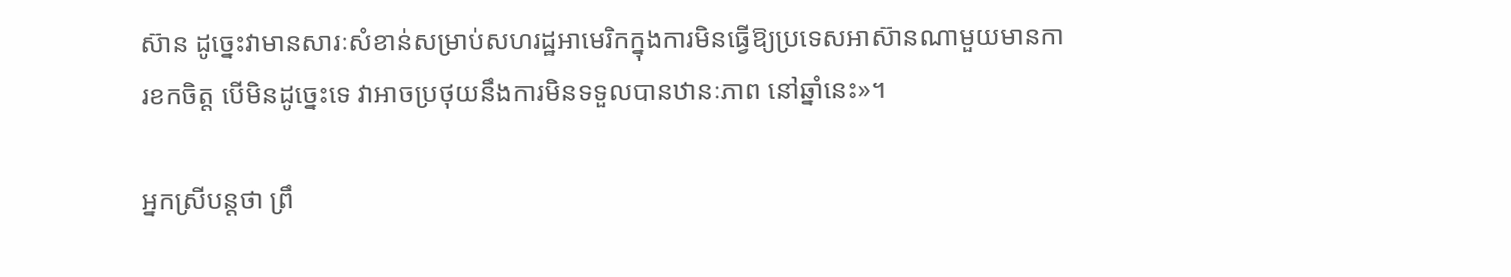ស៊ាន ដូច្នេះវាមានសារៈសំខាន់សម្រាប់សហរដ្ឋអាមេរិកក្នុងការមិនធ្វើឱ្យប្រទេសអាស៊ានណាមួយមានការខកចិត្ត បើមិនដូច្នេះទេ វាអាចប្រថុយនឹងការមិនទទួលបានឋានៈភាព នៅឆ្នាំនេះ»។

អ្នកស្រីបន្តថា ព្រឹ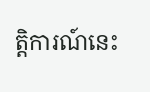ត្តិការណ៍នេះ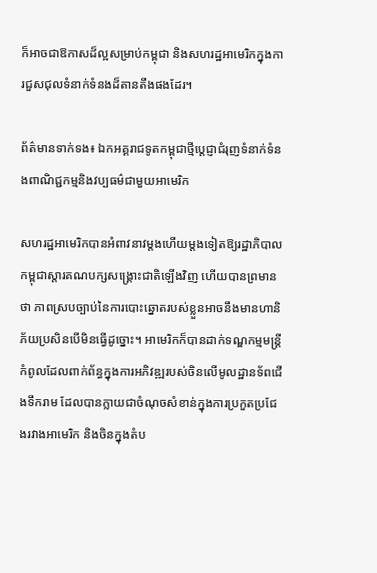ក៏អាចជាឱកាសដ៏ល្អសម្រាប់កម្ពុជា និងសហរដ្ឋអាមេរិកក្នុងការជួសជុលទំនាក់ទំនងដ៏តានតឹងផងដែរ។

ព័ត៌មានទាក់ទង៖ ឯកអគ្គរាជទូតកម្ពុជាថ្មីប្តេជ្ញាជំរុញទំនាក់ទំនងពាណិជ្ជកម្មនិងវប្បធម៌ជាមួយអាមេរិក

សហរដ្ឋអាមេរិកបានអំពាវនាវម្តងហើយម្តងទៀតឱ្យរដ្ឋាភិបាលកម្ពុជាស្តារគណបក្សសង្គ្រោះជាតិឡើងវិញ ហើយបានព្រមានថា ភាពស្របច្បាប់នៃការបោះឆ្នោតរបស់ខ្លួនអាចនឹងមានហានិភ័យប្រសិនបើមិនធ្វើដូច្នោះ។ អាមេរិកក៏បានដាក់ទណ្ឌកម្មមន្ត្រីកំពូលដែលពាក់ព័ន្ធក្នុងការអភិវឌ្ឍរបស់ចិនលើមូលដ្ឋានទ័ពជើងទឹករាម ដែលបានក្លាយជាចំណុចសំខាន់ក្នុងការប្រកួតប្រជែងរវាងអាមេរិក និងចិនក្នុងតំប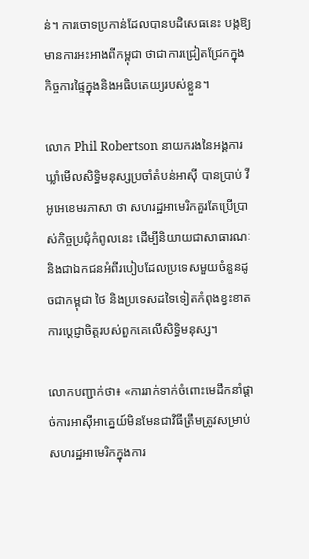ន់។ ការចោទប្រកាន់ដែលបានបដិសេធនេះ បង្កឱ្យមានការអះអាងពីកម្ពុជា ថាជាការជ្រៀតជ្រែកក្នុងកិច្ចការផ្ទៃក្នុងនិងអធិបតេយ្យរបស់ខ្លួន។

លោក Phil Robertson នាយករងនៃអង្គការឃ្លាំមើលសិទ្ធិមនុស្សប្រចាំតំបន់អាស៊ី បានប្រាប់ វីអូអេខេមរភាសា ថា សហរដ្ឋអាមេរិកគួរតែប្រើប្រាស់កិច្ចប្រជុំកំពូលនេះ ដើម្បីនិយាយជាសាធារណៈ និងជាឯកជនអំពីរបៀបដែលប្រទេសមួយចំនួនដូចជាកម្ពុជា ថៃ និងប្រទេសដទៃទៀតកំពុងខ្វះខាតការប្តេជ្ញាចិត្តរបស់ពួកគេលើសិទ្ធិមនុស្ស។

លោកបញ្ជាក់ថា៖ «ការរាក់ទាក់ចំពោះមេដឹកនាំផ្តាច់ការអាស៊ីអាគ្នេយ៍មិនមែនជាវិធីត្រឹមត្រូវសម្រាប់សហរដ្ឋអាមេរិកក្នុងការ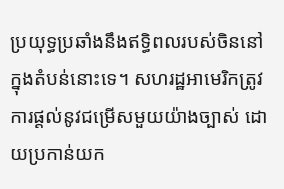ប្រយុទ្ធប្រឆាំងនឹងឥទ្ធិពលរបស់ចិននៅក្នុងតំបន់នោះទេ។ សហរដ្ឋអាមេរិកត្រូវការផ្តល់នូវជម្រើសមួយយ៉ាងច្បាស់ ដោយប្រកាន់យក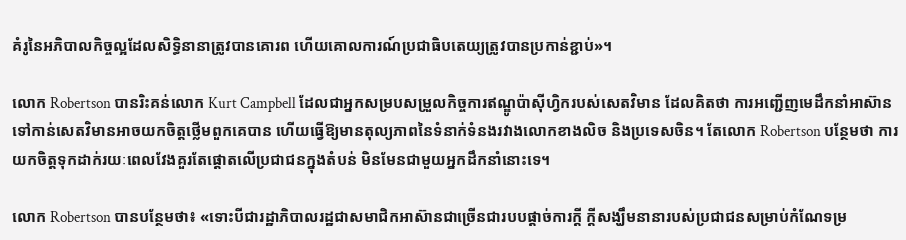គំរូនៃអភិបាលកិច្ចល្អដែលសិទ្ធិនានាត្រូវបានគោរព ហើយគោលការណ៍ប្រជាធិបតេយ្យត្រូវបានប្រកាន់ខ្ជាប់»។

លោក Robertson បានរិះគន់លោក Kurt Campbell ដែលជាអ្នកសម្របសម្រួលកិច្ចការឥណ្ឌូប៉ាស៊ីហ្វិករបស់សេតវិមាន ដែលគិតថា ការអញ្ជើញមេដឹកនាំអាស៊ាន ទៅកាន់សេតវិមានអាចយកចិត្តថ្លើមពួកគេបាន ហើយធ្វើឱ្យមានតុល្យភាពនៃទំនាក់ទំនងរវាងលោកខាងលិច និងប្រទេសចិន។ តែលោក Robertson បន្ថែមថា ការយកចិត្តទុកដាក់រយៈពេលវែងគួរតែផ្តោតលើប្រជាជនក្នុងតំបន់ មិនមែនជាមួយអ្នកដឹកនាំនោះទេ។

លោក Robertson បានបន្ថែមថា៖ «ទោះបីជារដ្ឋាភិបាលរដ្ឋជាសមាជិកអាស៊ានជាច្រើនជារបបផ្តាច់ការក្តី ក្តីសង្ឃឹមនានារបស់ប្រជាជនសម្រាប់កំណែទម្រ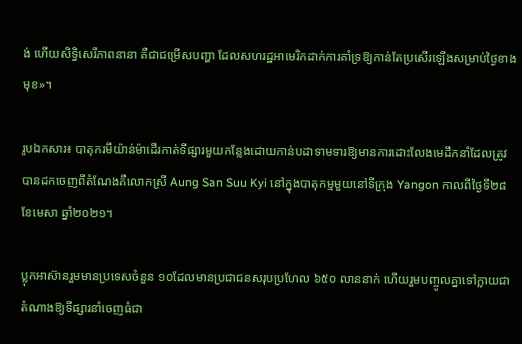ង់ ហើយសិទ្ធិសេរីភាពនានា គឺជាជម្រើសបញ្ហា ដែលសហរដ្ឋអាមេរិកដាក់ការគាំទ្រឱ្យកាន់តែប្រសើរឡើងសម្រាប់ថ្ងៃខាងមុខ»។

រូបឯកសារ៖ បាតុករមីយ៉ាន់ម៉ាដើរកាត់ទីផ្សារមួយកន្លែងដោយកាន់បដាទាមទារឱ្យមានការដោះលែងមេដឹកនាំដែលត្រូវបានដកចេញពីតំណែងគឺលោកស្រី Aung San Suu Kyi នៅក្នុងបាតុកម្មមួយនៅទីក្រុង Yangon កាលពីថ្ងៃទី២៨ ខែមេសា ឆ្នាំ២០២១។

ប្លុកអាស៊ានរួមមានប្រទេសចំនួន ១០ដែលមានប្រជាជនសរុបប្រហែល ៦៥០ លាននាក់ ហើយរួមបញ្ចូលគ្នាទៅក្លាយជាតំណាងឱ្យទីផ្សារនាំចេញធំជា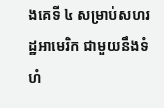ងគេទី ៤ សម្រាប់សហរដ្ឋអាមេរិក ជាមួយនឹងទំហំ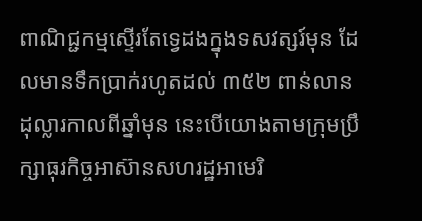ពាណិជ្ជកម្មស្ទើរតែទ្វេដងក្នុងទសវត្សរ៍មុន ដែលមានទឹកប្រាក់រហូតដល់ ៣៥២ ពាន់លានដុល្លារកាលពីឆ្នាំមុន នេះបើយោងតាមក្រុមប្រឹក្សាធុរកិច្ចអាស៊ានសហរដ្ឋអាមេរិ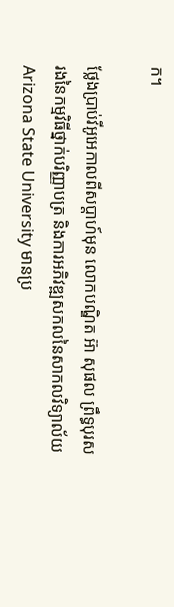ក។

ថ្លែងប្រាប់វីអូអេកាលពីសប្តាហ៍មុន លោកបណ្ឌិត អ៊ា សុផល ព្រឹទ្ធបុរសរងនៃកម្មវិធីថ្នាក់បរិញ្ញាបត្រ និងការអភិវឌ្ឍសកលនៃសាកលវិទ្យាល័យ Arizona State University មានប្រ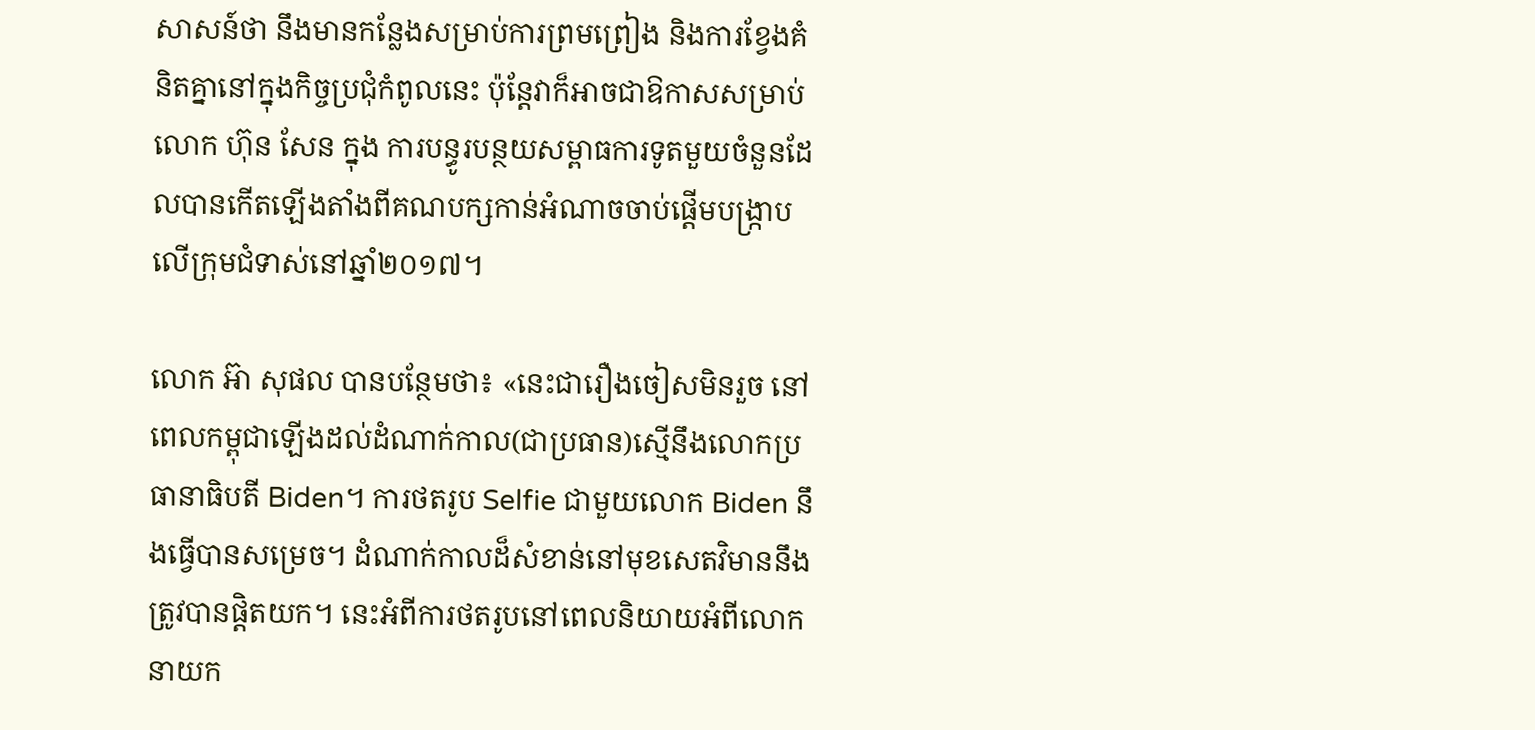សាសន៍ថា នឹងមានកន្លែងសម្រាប់ការព្រមព្រៀង និងការខ្វែងគំនិតគ្នានៅក្នុងកិច្ចប្រជុំកំពូលនេះ ប៉ុន្តែវាក៏អាចជាឱកាសសម្រាប់លោក ហ៊ុន សែន ក្នុង ការបន្ធូរបន្ថយសម្ពាធការទូតមួយចំនួនដែលបានកើតឡើងតាំងពីគណបក្សកាន់អំណាចចាប់ផ្តើមបង្ក្រាបលើក្រុមជំទាស់នៅឆ្នាំ២០១៧។

លោក អ៊ា សុផល បានបន្ថែមថា៖ «នេះជារឿងចៀសមិនរួច នៅពេលកម្ពុជាឡើងដល់ដំណាក់កាល(ជាប្រធាន)ស្មើនឹងលោកប្រធានាធិបតី Biden។ ការថតរូប Selfie ជាមួយលោក Biden នឹងធ្វើបានសម្រេច។ ដំណាក់កាលដ៏សំខាន់នៅមុខសេតវិមាននឹងត្រូវបានផ្តិតយក។ នេះអំពីការថតរូបនៅពេលនិយាយអំពីលោកនាយក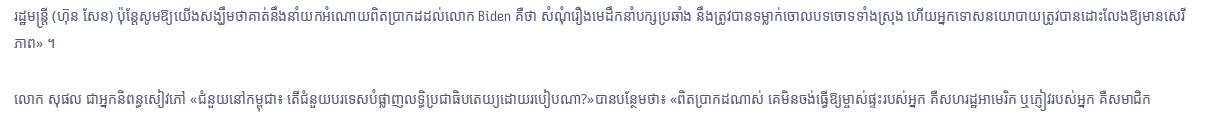រដ្ឋមន្រ្តី (ហ៊ុន សែន) ប៉ុន្តែសូមឱ្យយើងសង្ឃឹមថាគាត់នឹងនាំយកអំណោយពិតប្រាកដដល់លោក Biden គឺថា សំណុំរឿងមេដឹកនាំបក្សប្រឆាំង នឹងត្រូវបានទម្លាក់ចោលបទចោទទាំងស្រុង ហើយអ្នកទោសនយោបាយត្រូវបានដោះលែងឱ្យមានសេរីភាព» ។

លោក សុផល ជាអ្នកនិពន្ធសៀវភៅ «ជំនួយនៅកម្ពុជា៖ តើជំនួយបរទេសបំផ្លាញលទ្ធិប្រជាធិបតេយ្យដោយរបៀបណា?»បានបន្ថែមថា៖ «ពិតប្រាកដណាស់ គេមិនចង់ធ្វើឱ្យម្ចាស់ផ្ទះរបស់អ្នក គឺសហរដ្ឋអាមេរិក ឬភ្ញៀវរបស់អ្នក គឺសមាជិក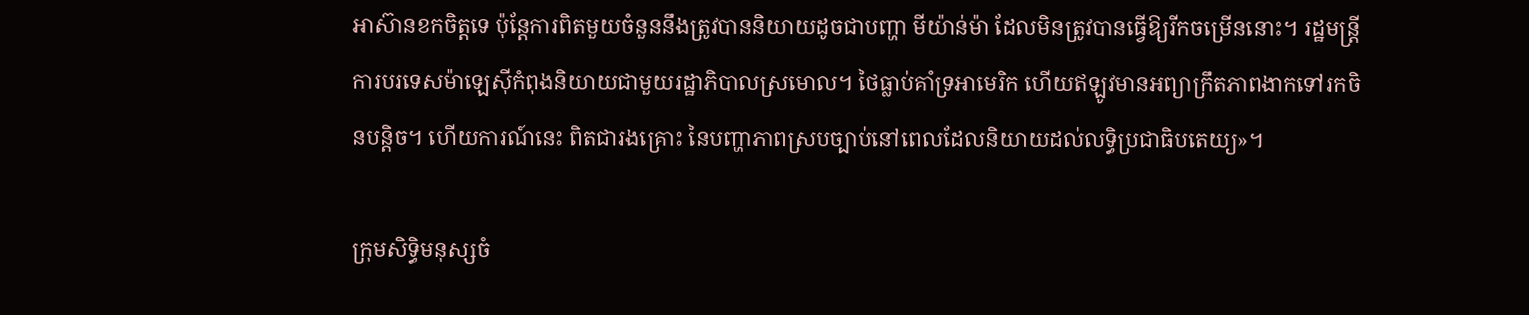អាស៊ានខកចិត្តទេ ប៉ុន្តែការពិតមួយចំនួននឹងត្រូវបាននិយាយដូចជាបញ្ហា មីយ៉ាន់ម៉ា ដែលមិនត្រូវបានធ្វើឱ្យរីកចម្រើននោះ។ រដ្ឋមន្ត្រីការបរទេសម៉ាឡេស៊ីកំពុងនិយាយជាមួយរដ្ឋាភិបាលស្រមោល។ ថៃធ្លាប់គាំទ្រអាមេរិក ហើយឥឡូវមានអព្យាក្រឹតភាពងាកទៅរកចិនបន្តិច។ ហើយការណ៍នេះ ពិតជារងគ្រោះ នៃបញ្ហាភាពស្របច្បាប់នៅពេលដែលនិយាយដល់លទ្ធិប្រជាធិបតេយ្យ»។

ក្រុមសិទ្ធិមនុស្សចំ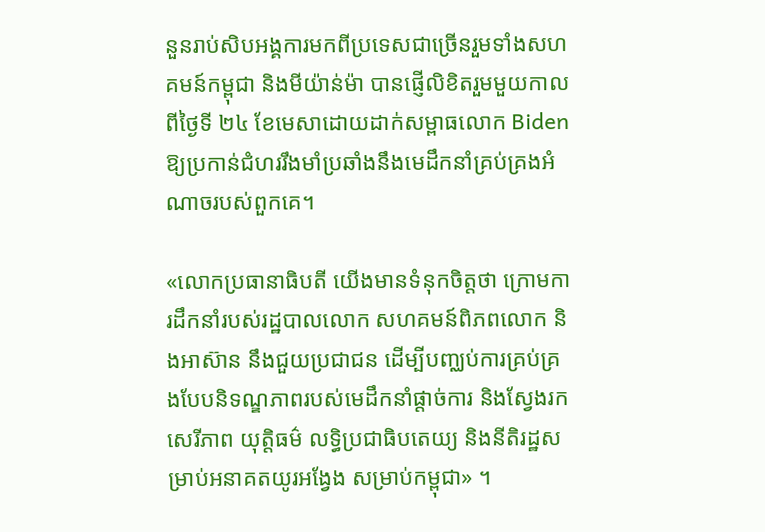នួនរាប់សិបអង្គការមកពីប្រទេសជាច្រើនរួមទាំងសហគមន៍កម្ពុជា និងមីយ៉ាន់ម៉ា បានផ្ញើលិខិតរួមមួយកាលពីថ្ងៃទី ២៤ ខែមេសាដោយដាក់សម្ពាធលោក Biden ឱ្យប្រកាន់ជំហររឹងមាំប្រឆាំងនឹងមេដឹកនាំគ្រប់គ្រងអំណាចរបស់ពួកគេ។

«លោកប្រធានាធិបតី យើងមានទំនុកចិត្តថា ក្រោមការដឹកនាំរបស់រដ្ឋបាលលោក សហគមន៍ពិភពលោក និងអាស៊ាន នឹងជួយប្រជាជន ដើម្បីបញ្ឈប់ការគ្រប់គ្រងបែបនិទណ្ឌភាពរបស់មេដឹកនាំផ្តាច់ការ និងស្វែងរកសេរីភាព យុត្តិធម៌ លទ្ធិប្រជាធិបតេយ្យ និងនីតិរដ្ឋសម្រាប់អនាគតយូរអង្វែង សម្រាប់កម្ពុជា» ។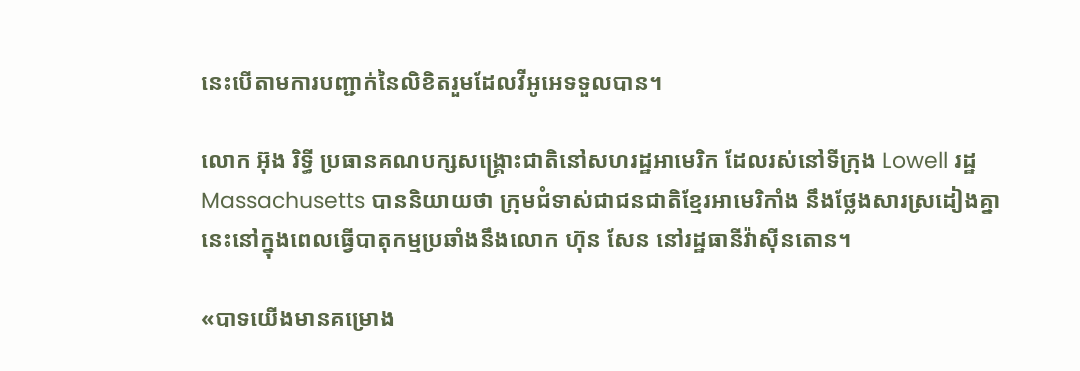នេះបើតាមការបញ្ជាក់នៃលិខិតរួមដែលវីអូអេទទួលបាន។

លោក អ៊ុង រិទ្ធី ប្រធានគណបក្សសង្រ្គោះជាតិនៅសហរដ្ឋអាមេរិក ដែលរស់នៅទីក្រុង Lowell រដ្ឋ  Massachusetts បាននិយាយថា ក្រុមជំទាស់ជាជនជាតិខ្មែរអាមេរិកាំង នឹងថ្លែងសារស្រដៀងគ្នានេះនៅក្នុងពេលធ្វើបាតុកម្មប្រឆាំងនឹងលោក ហ៊ុន សែន នៅរដ្ឋធានីវ៉ាស៊ីនតោន។

«បាទយើងមានគម្រោង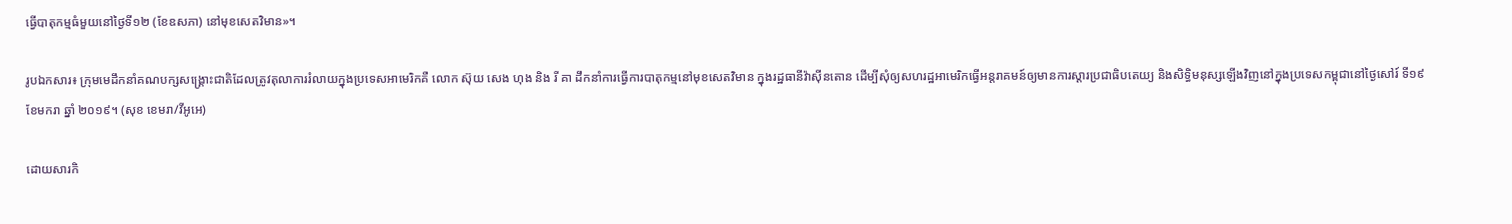ធ្វើបាតុកម្មធំមួយនៅថ្ងៃទី១២ (ខែឧសភា) នៅមុខសេតវិមាន»។

រូបឯកសារ៖ ក្រុមមេដឹកនាំគណបក្សសង្គ្រោះជាតិដែលត្រូវតុលាការរំលាយក្នុងប្រទេសអាមេរិកគឺ លោក ស៊ុយ សេង ហុង និង រី គា ដឹកនាំការធ្វើការបាតុកម្មនៅមុខសេតវិមាន ក្នុងរដ្ឋធានីវ៉ាស៊ីនតោន ដើម្បីសុំឲ្យសហរដ្ឋអាមេរិកធ្វើអន្តរាគមន៍ឲ្យមានការស្តារប្រជាធិបតេយ្យ និងសិទ្ធិមនុស្សឡើងវិញនៅក្នុងប្រទេសកម្ពុជានៅថ្ងៃសៅរ៍ ទី១៩ ខែមករា ឆ្នាំ ២០១៩។ (សុខ ខេមរា/វីអូអេ)

ដោយសារកិ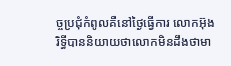ច្ចប្រជុំកំពូលគឺនៅថ្ងៃធ្វើការ លោកអ៊ុង រិទ្ធីបាននិយាយថាលោកមិនដឹងថាមា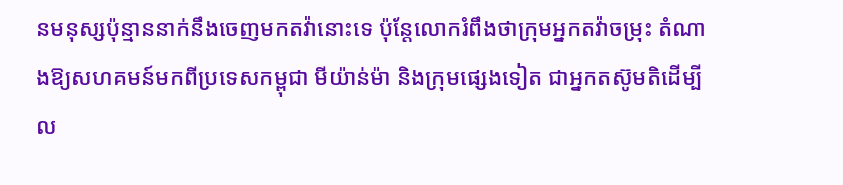នមនុស្សប៉ុន្មាននាក់នឹងចេញមកតវ៉ានោះទេ ប៉ុន្តែលោករំពឹងថាក្រុមអ្នកតវ៉ាចម្រុះ តំណាងឱ្យសហគមន៍មកពីប្រទេសកម្ពុជា មីយ៉ាន់ម៉ា និងក្រុមផ្សេងទៀត ជាអ្នកតស៊ូមតិដើម្បីល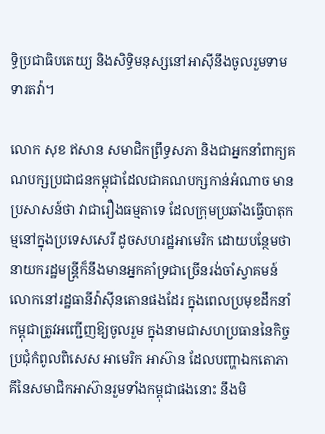ទ្ធិប្រជាធិបតេយ្យ និងសិទ្ធិមនុស្សនៅអាស៊ីនឹងចូលរួមទាមទារតវ៉ា។

លោក សុខ ឥសាន សមាជិកព្រឹទ្ធសភា និងជាអ្នកនាំពាក្យគណបក្សប្រជាជនកម្ពុជាដែលជាគណបក្សកាន់អំណាច មានប្រសាសន៍ថា វាជារឿងធម្មតាទេ ដែលក្រុមប្រឆាំងធ្វើបាតុកម្មនៅក្នុងប្រទេសសេរី ដូចសហរដ្ឋអាមេរិក ដោយបន្ថែមថា នាយករដ្ឋមន្ត្រីក៏នឹងមានអ្នកគាំទ្រជាច្រើនរង់ចាំស្វាគមន៍លោកនៅរដ្ឋធានីវ៉ាស៊ីនតោនផងដែរ ក្នុងពេលប្រមុខដឹកនាំកម្ពុជាត្រូវអញ្ជើញឱ្យចូលរួម ក្នុងនាមជាសហប្រធាននៃកិច្ចប្រជុំកំពូលពិសេស អាមេរិក អាស៊ាន ដែលបញ្ហាឯកតោភាគីនៃសមាជិកអាស៊ានរួមទាំងកម្ពុជាផងនោះ នឹងមិ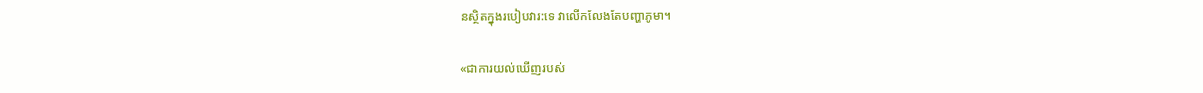នស្ថិតក្នុងរបៀបវារ:ទេ វាលើកលែងតែបញ្ហាភូមា។

«ជាការយល់ឃើញរបស់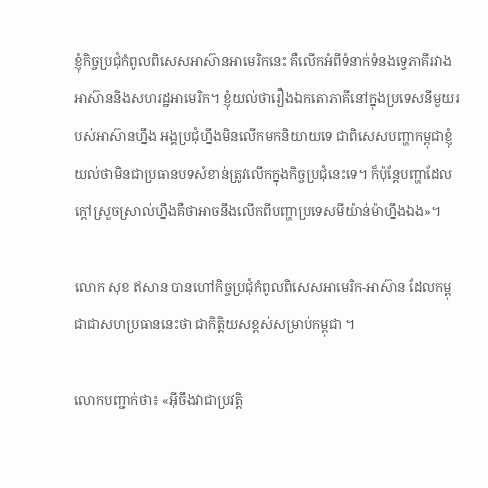ខ្ញុំកិច្ចប្រជុំកំពូលពិសេសអាស៊ានអាមេរិកនេះ គឺលើកអំពីទំនាក់ទំនងទ្វេភាគីរវាងអាស៊ាននិងសហរដ្ឋអាមេរិក។ ខ្ញុំយល់ថារឿងឯកតោភាគីនៅក្នុងប្រទេសនីមួយរបស់អាស៊ានហ្នឹង អង្គប្រជុំហ្នឹងមិនលើកមកនិយាយទេ ជាពិសេសបញ្ហាកម្ពុជាខ្ញុំយល់ថាមិនជាប្រធានបទសំខាន់ត្រូវលើកក្នុងកិច្ចប្រជុំនេះទេ។ ក៏ប៉ុន្តែបញ្ហាដែលក្តៅស្រួចស្រាល់ហ្នឹងគឺថាអាចនឹងលើកពីបញ្ហាប្រទេសមីយ៉ាន់ម៉ាហ្នឹងឯង»។

លោក សុខ ឥសាន បានហៅកិច្ចប្រជុំកំពូលពិសេសអាមេរិក-អាស៊ាន ដែលកម្ពុជាជាសហប្រធាននេះថា ជាកិត្តិយសខ្ពស់សម្រាប់កម្ពុជា ។

លោកបញ្ជាក់ថា៖ «អ៊ីចឹងវាជាប្រវត្តិ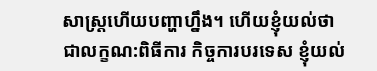សាស្ត្រហើយបញ្ហាហ្នឹង។ ហើយខ្ញុំយល់ថាជាលក្ខណ:ពិធីការ កិច្ចការបរទេស ខ្ញុំយល់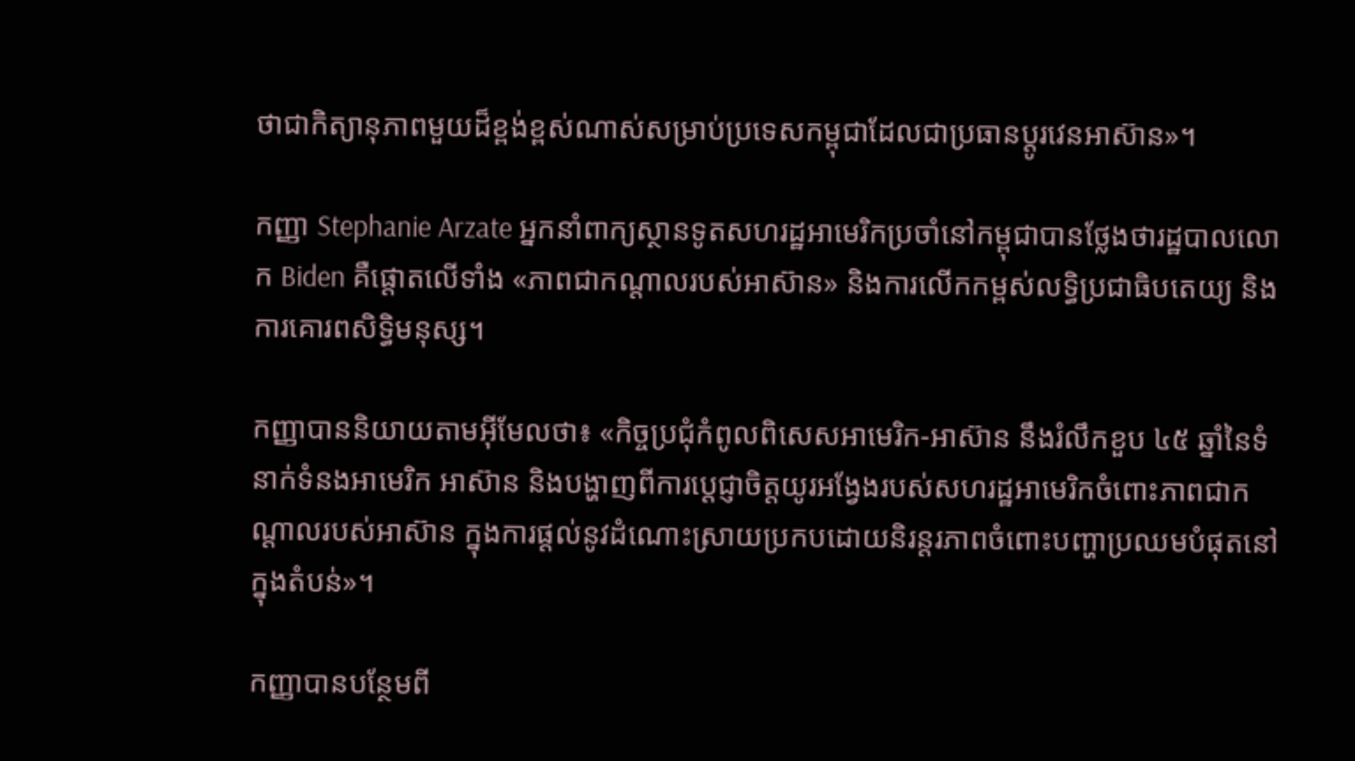ថាជាកិត្យានុភាពមួយដ៏ខ្ពង់ខ្ពស់ណាស់សម្រាប់ប្រទេសកម្ពុជាដែលជាប្រធានប្តូរវេនអាស៊ាន»។

កញ្ញា Stephanie Arzate អ្នកនាំពាក្យស្ថានទូតសហរដ្ឋអាមេរិកប្រចាំនៅកម្ពុជាបានថ្លែងថារដ្ឋបាលលោក Biden គឺផ្តោតលើទាំង «ភាពជាកណ្តាលរបស់អាស៊ាន» និងការលើកកម្ពស់លទ្ធិប្រជាធិបតេយ្យ និងការគោរពសិទ្ធិមនុស្ស។

កញ្ញាបាននិយាយតាមអ៊ីមែលថា៖ «កិច្ចប្រជុំកំពូលពិសេសអាមេរិក-អាស៊ាន នឹងរំលឹកខួប ៤៥ ឆ្នាំនៃទំនាក់ទំនងអាមេរិក អាស៊ាន និងបង្ហាញពីការប្តេជ្ញាចិត្តយូរអង្វែងរបស់សហរដ្ឋអាមេរិកចំពោះភាពជាកណ្តាលរបស់អាស៊ាន ក្នុងការផ្តល់នូវដំណោះស្រាយប្រកបដោយនិរន្តរភាពចំពោះបញ្ហាប្រឈមបំផុតនៅក្នុងតំបន់»។

កញ្ញាបានបន្ថែមពី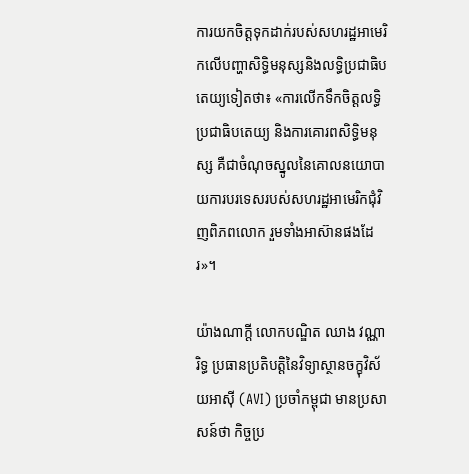ការយកចិត្តទុកដាក់របស់សហរដ្ឋអាមេរិកលើបញ្ហាសិទ្ធិមនុស្សនិងលទ្ធិប្រជាធិបតេយ្យទៀតថា៖ «ការលើកទឹកចិត្តលទ្ធិប្រជាធិបតេយ្យ និងការគោរពសិទ្ធិមនុស្ស គឺជាចំណុចស្នូលនៃគោលនយោបាយការបរទេសរបស់សហរដ្ឋអាមេរិកជុំវិញពិភពលោក រួមទាំងអាស៊ានផងដែរ»។

យ៉ាងណាក្តី លោកបណ្ឌិត ឈាង វណ្ណារិទ្ធ ប្រធានប្រតិបត្តិនៃវិទ្យាស្ថានចក្ខុវិស័យអាស៊ី (AVI) ប្រចាំកម្ពុជា មានប្រសាសន៍ថា កិច្ចប្រ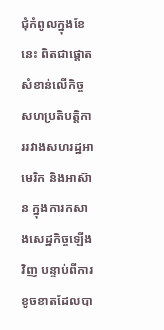ជុំកំពូលក្នុងខែនេះ ពិតជាផ្តោតសំខាន់លើកិច្ចសហប្រតិបត្តិការរវាងសហរដ្ឋអាមេរិក និងអាស៊ាន ក្នុងការកសាងសេដ្ឋកិច្ចឡើងវិញ បន្ទាប់ពីការខូចខាតដែលបា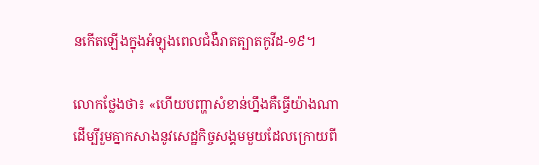នកើតឡើងក្នុងអំឡុងពេលជំងឺរាតត្បាតកូវីដ-១៩។

លោកថ្លែងថា៖ «ហើយបញ្ហាសំខាន់ហ្នឹងគឺធ្វើយ៉ាងណាដើម្បីរួមគ្នាកសាងនូវសេដ្ឋកិច្ចសង្គមមួយដែលក្រោយពី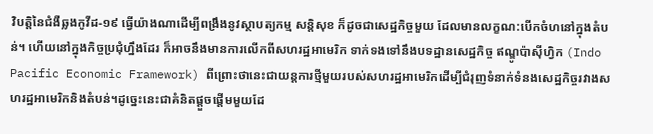វិបត្តិនៃជំងឺឆ្លងកូវីដ-១៩ ធ្វើយ៉ាងណាដើម្បីពង្រឹងនូវស្ថាបត្យកម្ម សន្តិសុខ ក៏ដូចជាសេដ្ឋកិច្ចមួយ ដែលមានលក្ខណ:បើកចំហនៅក្នុងតំបន់។ ហើយនៅក្នុងកិច្ចប្រជុំហ្នឹងដែរ ក៏អាចនឹងមានការលើកពីសហរដ្ឋអាមេរិក ទាក់ទងទៅនឹងបទដ្ឋានសេដ្ឋកិច្ច ឥណ្ឌូប៉ាស៊ីហ្វិក (Indo Pacific Economic Framework) ពីព្រោះថានេះជាយន្តការថ្មីមួយរបស់សហរដ្ឋអាមេរិកដើម្បីជំរុញទំនាក់ទំនងសេដ្ឋកិច្ចរវាងសហរដ្ឋអាមេរិកនិងតំបន់។ដូច្នេះនេះជាគំនិតផ្តួចផ្តើមមួយដែ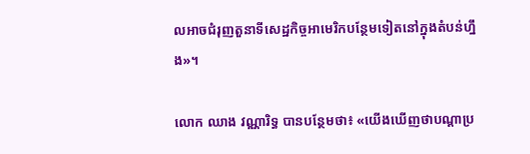លអាចជំរុញតួនាទីសេដ្ឋកិច្ចអាមេរិកបន្ថែមទៀតនៅក្នុងតំបន់ហ្នឹង»។

លោក ឈាង វណ្ណារិទ្ធ បានបន្ថែមថា៖ «យើងឃើញថាបណ្តាប្រ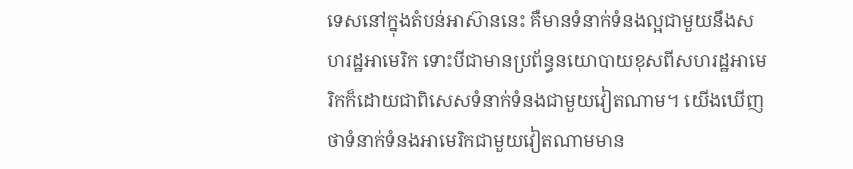ទេសនៅក្នុងតំបន់អាស៊ាននេះ គឺមានទំនាក់ទំនងល្អជាមួយនឹងសហរដ្ឋអាមេរិក ទោះបីជាមានប្រព័ន្ធនយោបាយខុសពីសហរដ្ឋអាមេរិកក៏ដោយជាពិសេសទំនាក់ទំនងជាមួយវៀតណាម។ យើងឃើញថាទំនាក់ទំនងអាមេរិកជាមួយវៀតណាមមាន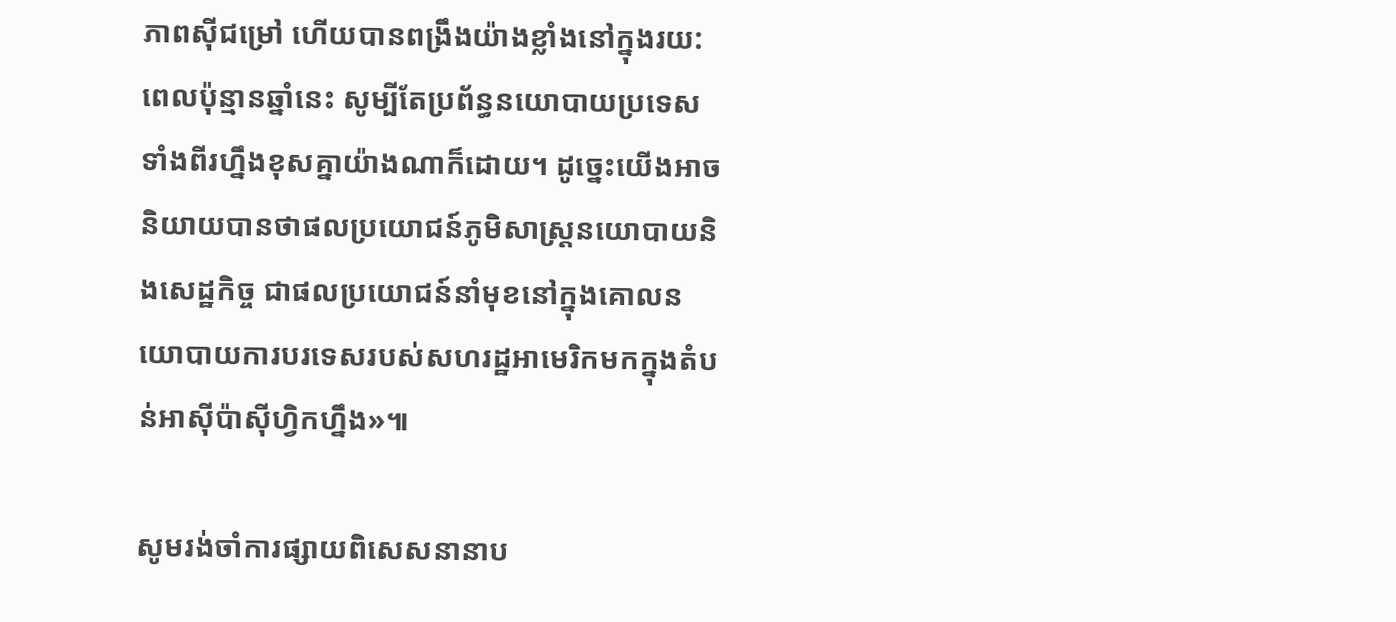ភាពស៊ីជម្រៅ ហើយបានពង្រឹងយ៉ាងខ្លាំងនៅក្នុងរយ:ពេលប៉ុន្មានឆ្នាំនេះ សូម្បីតែប្រព័ន្ធនយោបាយប្រទេសទាំងពីរហ្នឹងខុសគ្នាយ៉ាងណាក៏ដោយ។ ដូច្នេះយើងអាចនិយាយបានថាផលប្រយោជន៍ភូមិសាស្ត្រនយោបាយនិងសេដ្ឋកិច្ច ជាផលប្រយោជន៍នាំមុខនៅក្នុងគោលនយោបាយការបរទេសរបស់សហរដ្ឋអាមេរិកមកក្នុងតំបន់អាស៊ីប៉ាស៊ីហ្វិកហ្នឹង»៕

សូមរង់ចាំការផ្សាយពិសេសនានាប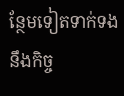ន្ថែមទៀតទាក់ទងនឹងកិច្ច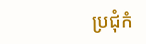ប្រជុំកំ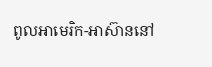ពូលអាមេរិក-អាស៊ាននៅ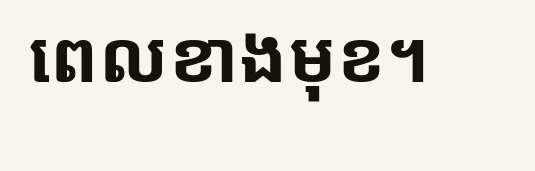ពេលខាងមុខ។